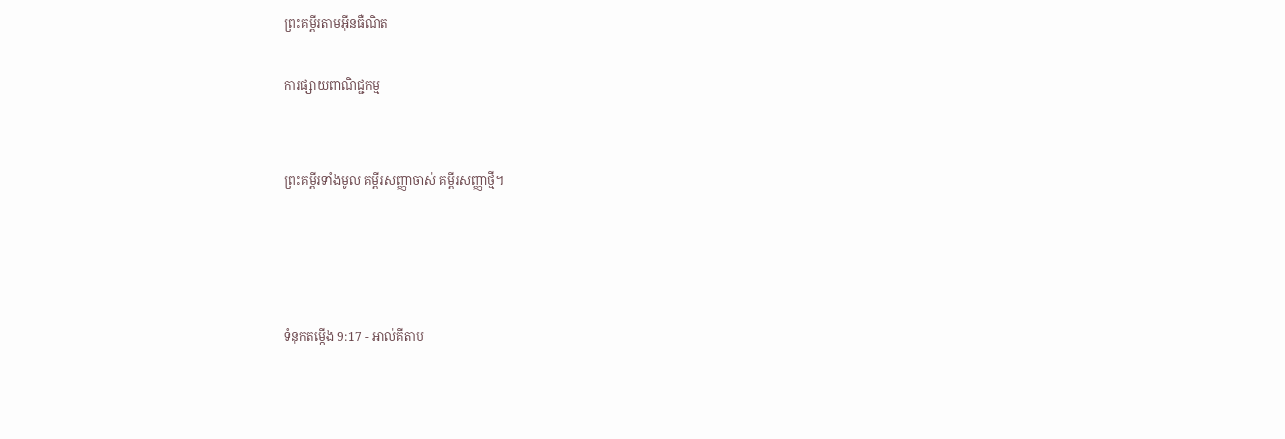ព្រះគម្ពីរតាមអ៊ីនធឺណិត

ការផ្សាយពាណិជ្ជកម្ម


ព្រះគម្ពីរទាំងមូល គម្ពីរសញ្ញាចាស់ គម្ពីរសញ្ញាថ្មី។




ទំនុកតម្កើង 9:17 - អាល់គីតាប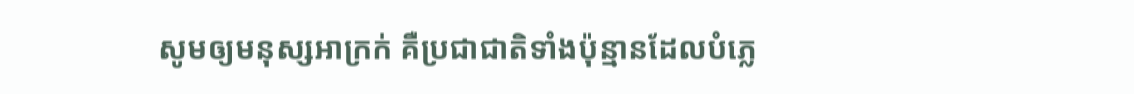សូមឲ្យមនុស្សអាក្រក់ គឺប្រជា‌ជាតិទាំងប៉ុន្មានដែលបំភ្លេ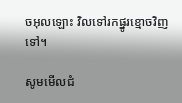ចអុលឡោះ វិលទៅរកផ្នូរខ្មោចវិញទៅ។

សូមមើលជំ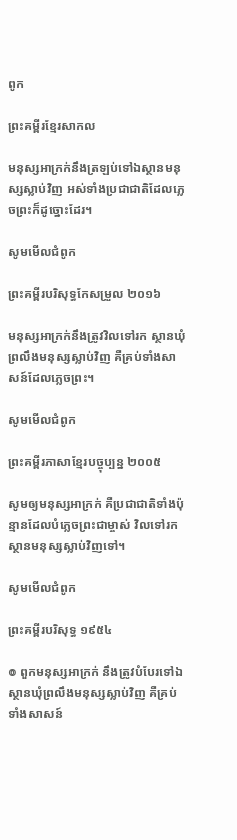ពូក

ព្រះគម្ពីរខ្មែរសាកល

មនុស្សអាក្រក់នឹងត្រឡប់ទៅឯស្ថានមនុស្សស្លាប់វិញ អស់ទាំងប្រជាជាតិដែលភ្លេចព្រះក៏ដូច្នោះដែរ។

សូមមើលជំពូក

ព្រះគម្ពីរបរិសុទ្ធកែសម្រួល ២០១៦

មនុស្សអាក្រក់នឹងត្រូវវិលទៅរក ស្ថានឃុំព្រលឹងមនុស្សស្លាប់វិញ គឺគ្រប់ទាំងសាសន៍ដែលភ្លេចព្រះ។

សូមមើលជំពូក

ព្រះគម្ពីរភាសាខ្មែរបច្ចុប្បន្ន ២០០៥

សូមឲ្យមនុស្សអាក្រក់ គឺប្រជា‌ជាតិទាំងប៉ុន្មានដែលបំភ្លេចព្រះ‌ជាម្ចាស់ វិលទៅរកស្ថានមនុស្សស្លាប់វិញទៅ។

សូមមើលជំពូក

ព្រះគម្ពីរបរិសុទ្ធ ១៩៥៤

៙ ពួកមនុស្សអាក្រក់ នឹងត្រូវបំបែរទៅឯស្ថានឃុំព្រលឹងមនុស្សស្លាប់វិញ គឺគ្រប់ទាំងសាសន៍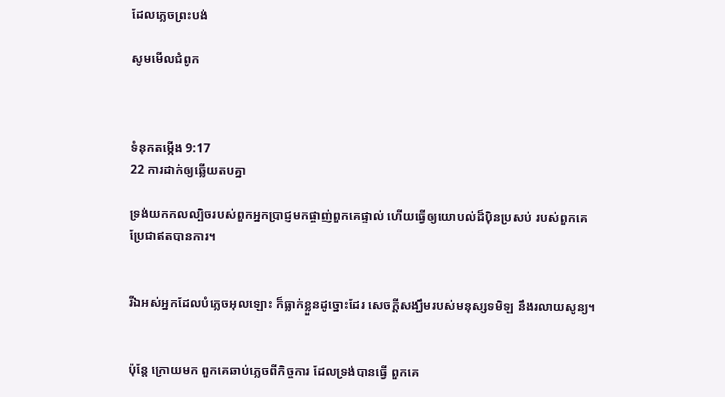ដែលភ្លេចព្រះបង់

សូមមើលជំពូក



ទំនុកតម្កើង 9:17
22 ការដាក់ឲ្យឆ្លើយតបគ្នា

ទ្រង់យកកល‌ល្បិចរបស់ពួកអ្នកប្រាជ្ញមកផ្ចាញ់ពួកគេផ្ទាល់ ហើយធ្វើឲ្យយោបល់ដ៏ប៉ិន‌ប្រសប់ របស់ពួកគេ ប្រែជាឥតបានការ។


រីឯអស់អ្នកដែលបំភ្លេចអុលឡោះ ក៏ធ្លាក់ខ្លួនដូច្នោះដែរ សេចក្ដីសង្ឃឹមរបស់មនុស្សទមិឡ នឹងរលាយសូន្យ។


ប៉ុន្តែ ក្រោយមក ពួកគេឆាប់ភ្លេចពីកិច្ចការ ដែលទ្រង់បានធ្វើ ពួកគេ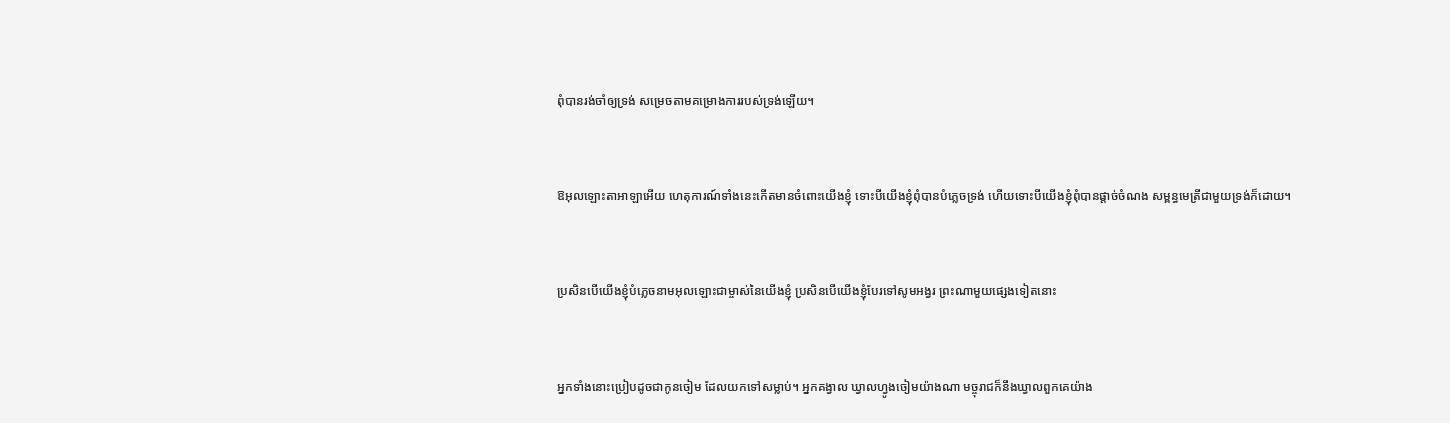ពុំបានរង់‌ចាំឲ្យទ្រង់ សម្រេចតាមគម្រោង‌ការរបស់ទ្រង់ឡើយ។


ឱអុលឡោះ‌តាអាឡាអើយ ហេតុ‌ការណ៍ទាំងនេះកើតមានចំពោះយើងខ្ញុំ ទោះបីយើងខ្ញុំពុំបានបំភ្លេចទ្រង់ ហើយទោះបីយើងខ្ញុំពុំបានផ្ដាច់ចំណង សម្ពន្ធ‌មេត្រីជាមួយទ្រង់ក៏ដោយ។


ប្រសិនបើយើងខ្ញុំបំភ្លេចនាមអុលឡោះជាម្ចាស់នៃយើងខ្ញុំ ប្រសិនបើយើងខ្ញុំបែរទៅសូម‌អង្វរ ព្រះណាមួយផ្សេងទៀតនោះ


អ្នកទាំងនោះប្រៀបដូចជាកូនចៀម ដែលយកទៅសម្លាប់។ អ្នកគង្វាល ឃ្វាលហ្វូងចៀមយ៉ាងណា មច្ចុរាជក៏នឹងឃ្វាលពួកគេយ៉ាង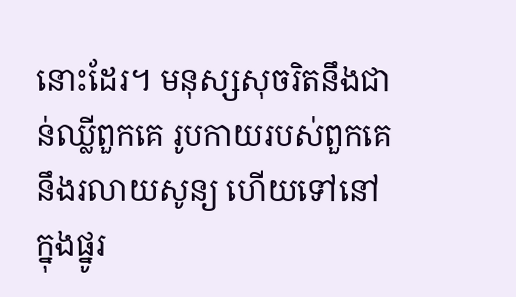នោះដែរ។ មនុស្សសុចរិតនឹងជាន់ឈ្លីពួកគេ រូបកាយរបស់ពួកគេនឹងរលាយសូន្យ ហើយទៅនៅក្នុងផ្នូរ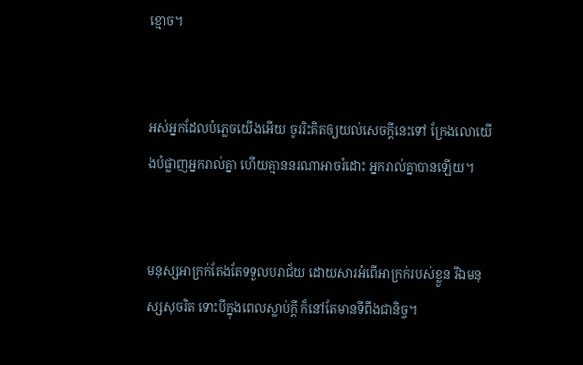ខ្មោច។


អស់អ្នកដែលបំភ្លេចយើងអើយ ចូររិះ‌គិតឲ្យយល់សេចក្ដីនេះទៅ ក្រែងលោយើងបំផ្លាញអ្នករាល់គ្នា ហើយគ្មាននរណាអាចរំដោះ អ្នករាល់គ្នាបានឡើយ។


មនុស្សអាក្រក់តែងតែទទួលបរា‌ជ័យ ដោយ‌សារអំពើអាក្រក់របស់ខ្លួន រីឯមនុស្សសុចរិត ទោះបីក្នុងពេលស្លាប់ក្ដី ក៏នៅតែមានទី‌ពឹងជា‌និច្ច។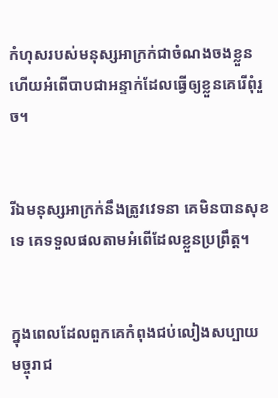កំហុសរបស់មនុស្សអាក្រក់ជាចំណងចងខ្លួន ហើយអំពើបាបជាអន្ទាក់ដែលធ្វើឲ្យខ្លួនគេរើពុំរួច។


រីឯមនុស្សអាក្រក់នឹងត្រូវវេទនា គេមិនបានសុខទេ គេទទួលផលតាមអំពើដែលខ្លួនប្រព្រឹត្ត។


ក្នុងពេលដែលពួកគេកំពុងជប់‌លៀងសប្បាយ មច្ចុរាជ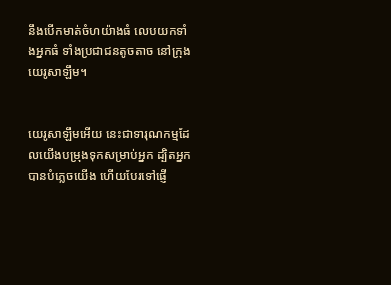នឹងបើកមាត់ចំហយ៉ាងធំ លេបយកទាំងអ្នកធំ ទាំងប្រជា‌ជនតូច‌តាច នៅក្រុងយេរូ‌សាឡឹម។


យេរូ‌សាឡឹមអើយ នេះជាទារុណ‌កម្មដែលយើងបម្រុងទុកសម្រាប់អ្នក ដ្បិតអ្នកបានបំភ្លេចយើង ហើយបែរទៅផ្ញើ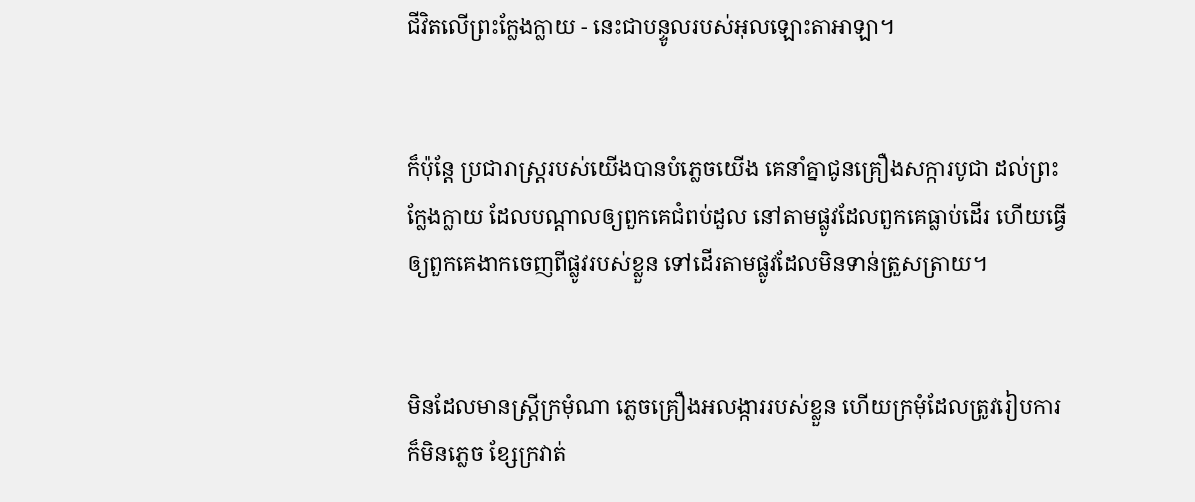ជីវិតលើព្រះក្លែង‌ក្លាយ - នេះជាបន្ទូលរបស់អុលឡោះ‌តាអាឡា។


ក៏ប៉ុន្តែ ប្រជា‌រាស្ត្ររបស់យើងបានបំភ្លេចយើង គេនាំគ្នាជូនគ្រឿងសក្ការ‌បូជា ដល់ព្រះក្លែង‌ក្លាយ ដែលបណ្ដាលឲ្យពួកគេជំពប់ដួល នៅតាមផ្លូវដែលពួកគេធ្លាប់ដើរ ហើយធ្វើឲ្យពួកគេងាកចេញពីផ្លូវរបស់ខ្លួន ទៅដើរតាមផ្លូវដែលមិនទាន់ត្រួស‌ត្រាយ។


មិនដែលមានស្ត្រីក្រមុំណា ភ្លេចគ្រឿងអលង្ការរបស់ខ្លួន ហើយក្រមុំដែលត្រូវរៀប‌ការក៏មិនភ្លេច ខ្សែក្រវាត់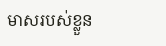មាសរបស់ខ្លួន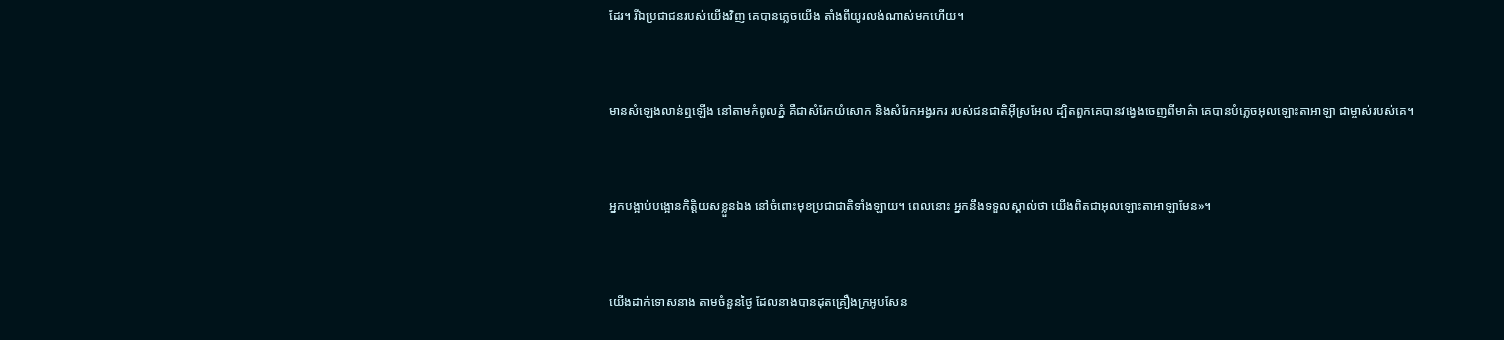ដែរ។ រីឯប្រជា‌ជនរបស់យើងវិញ គេបានភ្លេចយើង តាំងពីយូរ‌លង់ណាស់មកហើយ។


មានសំឡេងលាន់ឮឡើង នៅតាមកំពូលភ្នំ គឺជាសំរែកយំសោក និងសំរែកអង្វរករ របស់ជន‌ជាតិអ៊ីស្រ‌អែល ដ្បិតពួកគេបានវង្វេងចេញពីមាគ៌ា គេបានបំភ្លេចអុលឡោះ‌តាអាឡា ជាម្ចាស់របស់គេ។


អ្នកបង្អាប់‌បង្អោនកិត្តិយសខ្លួនឯង នៅចំពោះមុខប្រជា‌ជាតិទាំង‌ឡាយ។ ពេលនោះ អ្នកនឹងទទួលស្គាល់ថា យើងពិតជាអុលឡោះ‌តាអាឡាមែន»។


យើងដាក់ទោសនាង តាមចំនួនថ្ងៃ ដែលនាងបានដុតគ្រឿងក្រអូបសែន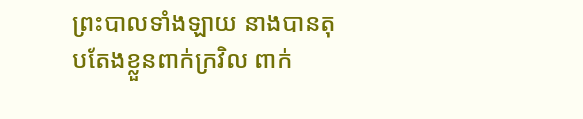ព្រះបាលទាំង‌ឡាយ នាងបានតុប‌តែងខ្លួនពាក់ក្រវិល ពាក់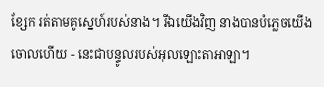ខ្សែក រត់តាមគូស្នេហ៍របស់នាង។ រីឯយើងវិញ នាងបានបំភ្លេចយើងចោលហើយ - នេះជាបន្ទូលរបស់អុលឡោះ‌តាអាឡា។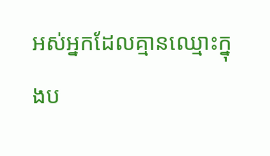អស់អ្នកដែលគ្មានឈ្មោះក្នុងប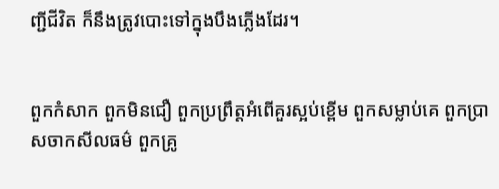ញ្ជីជីវិត ក៏នឹងត្រូវបោះទៅក្នុងបឹងភ្លើងដែរ។


ពួកកំសាក ពួកមិនជឿ ពួកប្រព្រឹត្ដអំពើគួរស្អប់ខ្ពើម ពួកសម្លាប់គេ ពួកប្រាស‌ចាកសីល‌ធម៌ ពួកគ្រូ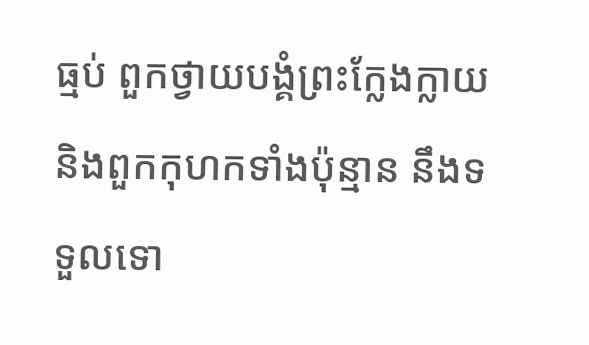ធ្មប់ ពួកថ្វាយ‌បង្គំព្រះក្លែង‌ក្លាយ និងពួកកុហកទាំងប៉ុន្មាន នឹងទទួលទោ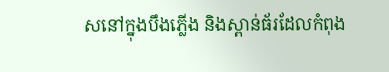សនៅក្នុងបឹងភ្លើង និងស្ពាន់‌ធ័រដែលកំពុង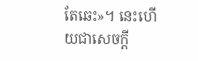តែឆេះ»។ នេះហើយជាសេចក្ដី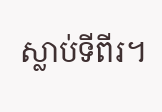ស្លាប់ទីពីរ។